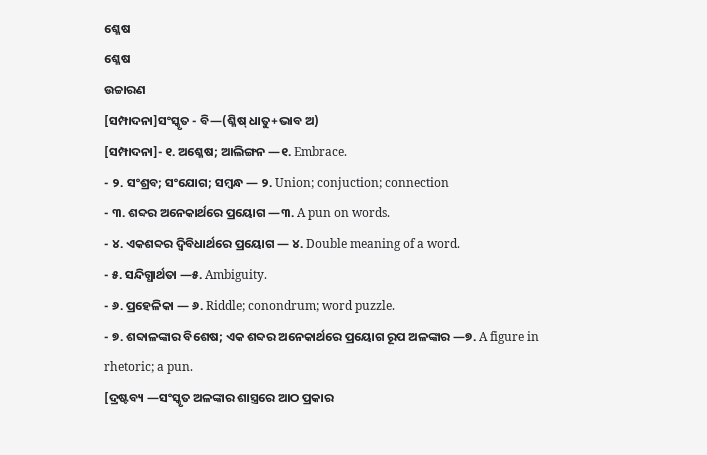ଶ୍ଳେଷ
ଶ୍ଳେଷ
ଉଚ୍ଚାରଣ
[ସମ୍ପାଦନା]ସଂସ୍କୃତ - ବି—(ଶ୍ଳିଷ୍ ଧାତୁ+ଭାବ ଅ)
[ସମ୍ପାଦନା]- ୧. ଅଶ୍ଳେଷ; ଆଲିଙ୍ଗନ —୧. Embrace.
- ୨. ସଂଶ୍ରବ; ସଂଯୋଗ; ସମ୍ୱନ୍ଧ — ୨. Union; conjuction; connection
- ୩. ଶବ୍ଦର ଅନେକାର୍ଥରେ ପ୍ରୟୋଗ —୩. A pun on words.
- ୪. ଏକଶବ୍ଦର ଦ୍ୱିବିଧାର୍ଥରେ ପ୍ରୟୋଗ — ୪. Double meaning of a word.
- ୫. ସନ୍ଦିଗ୍ଧାର୍ଥତା —୫. Ambiguity.
- ୬. ପ୍ରହେଳିକା — ୬. Riddle; conondrum; word puzzle.
- ୭. ଶବ୍ଦାଳଙ୍କାର ବିଶେଷ; ଏକ ଶବ୍ଦର ଅନେକାର୍ଥରେ ପ୍ରୟୋଗ ରୂପ ଅଳଙ୍କାର —୭. A figure in rhetoric; a pun.
[ଦ୍ରଷ୍ଟବ୍ୟ —ସଂସ୍କୃତ ଅଳଙ୍କାର ଶାସ୍ତ୍ରରେ ଆଠ ପ୍ରକାର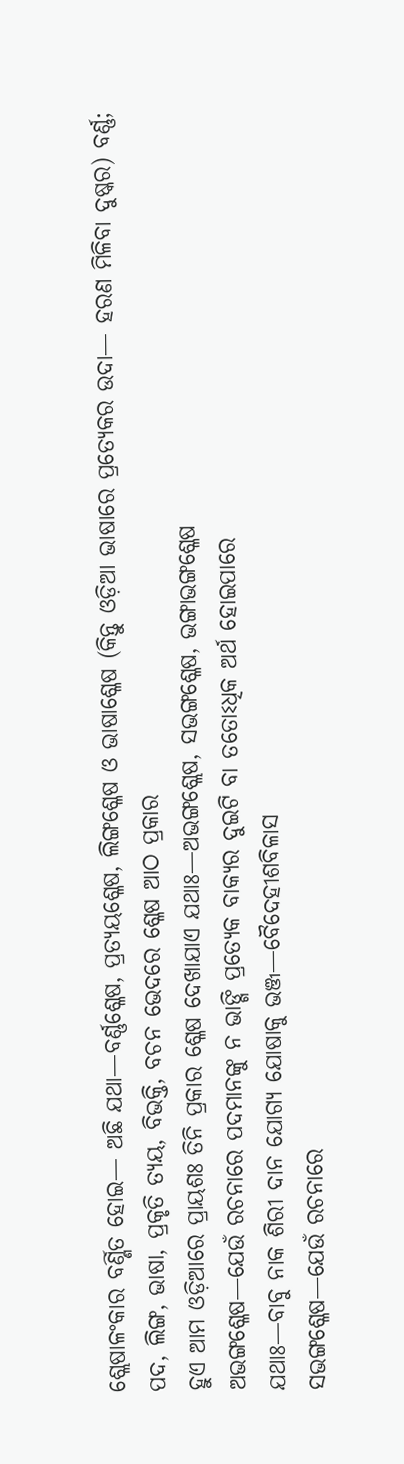ଶ୍ଲେଷାଳଂକାର ବର୍ଣ୍ଣିତ ହୋଇ— ଅଛି ଯଥା—ବର୍ଣ୍ଣଶ୍ଳେଷ, ପ୍ରତ୍ୟୟଶ୍ଳେଷ, ଲିଙ୍ଗଶ୍ଳେଷ ଓ ଭାଷାଶ୍ଳେଷ (କିନ୍ତୁ ଓଡ଼ିଆ ଭାଷାରେ ପ୍ରତ୍ୟେକର ଉଦା— ହରଣ ମିଳିବା ଦୁଷ୍କର) ବର୍ଣ୍ଣ; ପଦ, ଲିଙ୍ଗ, ଭାଷା, ପ୍ରକୃତି ତ୍ୟୟ, ବିଭକ୍ତି, ବଚନ ଭେଦରେ ଶ୍ଳେଷ ଆଠ ପ୍ରକାର
ହୁଏ ଆମ ଓଡ଼ିଆରେ ପ୍ରାୟଶଃ ତିନି ପ୍ରକାର ଶ୍ଳେଷ ଦେଖାଯାଏ ଯଥାଃ—ଅଭଙ୍ଗଶ୍ଲେଷ, ସଭଙ୍ଗଶ୍ଳେଷ, ଭଙ୍ଗାଭଙ୍ଗଶ୍ଳେଷ
ଅଭଙ୍ଗଶ୍ଳେଷ—ଯେଉଁ ରଚନାରେ ପଦମାନଙ୍କୁ ନ ଭାଙ୍ଗି ପ୍ରତ୍ୟେକ ବାକ୍ୟର ଦୁଇଟି ବା ତତୋଽଧିକ ଅର୍ଥ ହୋଇପାରେ
ଯଥାଃ—ବାବୁ ନାକ ଶିରୀ ଦାନ ଯୋଗ୍ୟ ଯୋଷାକୁ ଭଞ୍ଜ—ବୈଦେହୀଶବିଳାସ
ସଭଙ୍ଗଶ୍ଳେଷ—ଯେଉଁ ରଚନାରେ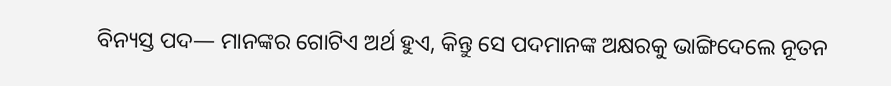ବିନ୍ୟସ୍ତ ପଦ— ମାନଙ୍କର ଗୋଟିଏ ଅର୍ଥ ହୁଏ, କିନ୍ତୁ ସେ ପଦମାନଙ୍କ ଅକ୍ଷରକୁ ଭାଙ୍ଗିଦେଲେ ନୂତନ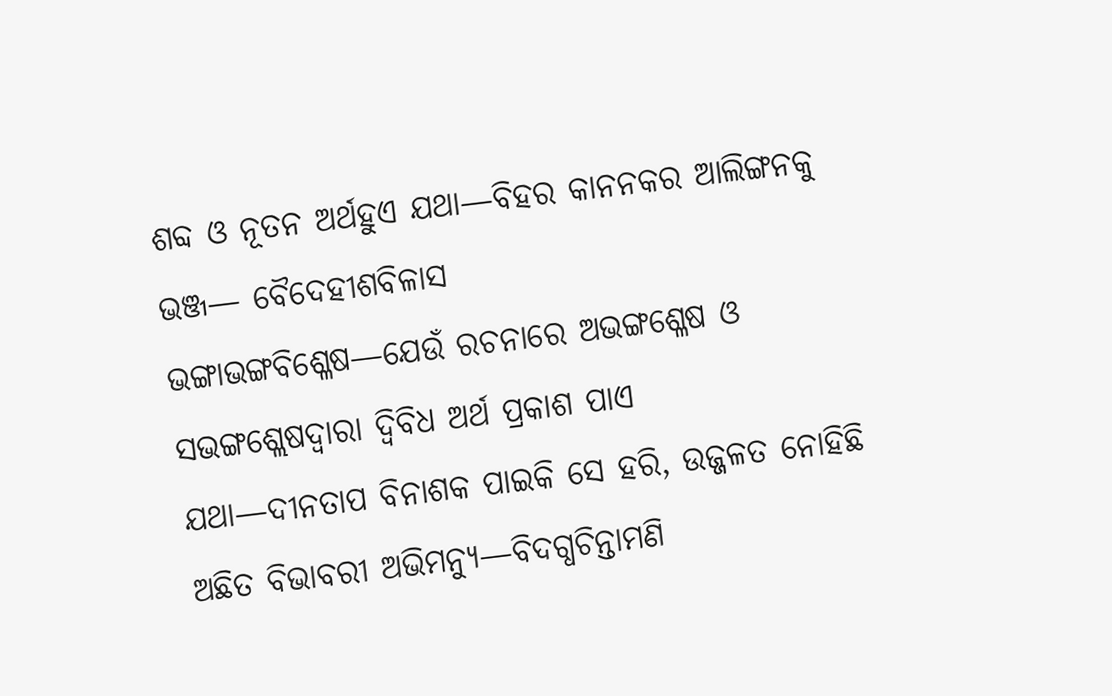ଶବ୍ଦ ଓ ନୂତନ ଅର୍ଥହୁଏ ଯଥା—ବିହର କାନନକର ଆଲିଙ୍ଗନକୁ ଭଞ୍ଜ— ବୈଦେହୀଶବିଳାସ
ଭଙ୍ଗାଭଙ୍ଗବିଶ୍ଳେଷ—ଯେଉଁ ରଚନାରେ ଅଭଙ୍ଗଶ୍ଳେଷ ଓ ସଭଙ୍ଗଶ୍ଲେଷଦ୍ୱାରା ଦ୍ୱିବିଧ ଅର୍ଥ ପ୍ରକାଶ ପାଏ
ଯଥା—ଦୀନତାପ ବିନାଶକ ପାଇକି ସେ ହରି, ଉଜ୍ଜଳତ ନୋହିଛି ଅଛିତ ବିଭାବରୀ ଅଭିମନ୍ୟୁ—ବିଦଗ୍ଧଚିନ୍ତାମଣି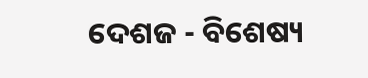ଦେଶଜ - ବିଶେଷ୍ୟ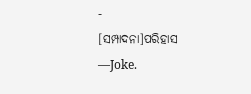-
[ସମ୍ପାଦନା]ପରିହାସ —Joke.